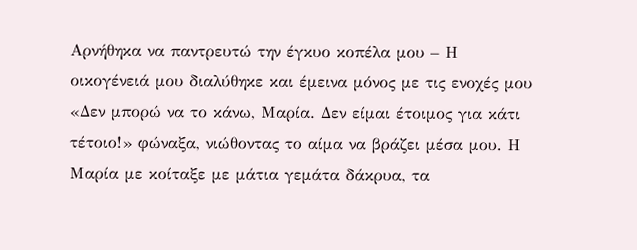Αρνήθηκα να παντρευτώ την έγκυο κοπέλα μου – Η οικογένειά μου διαλύθηκε και έμεινα μόνος με τις ενοχές μου
«Δεν μπορώ να το κάνω, Μαρία. Δεν είμαι έτοιμος για κάτι τέτοιο!» φώναξα, νιώθοντας το αίμα να βράζει μέσα μου. Η Μαρία με κοίταξε με μάτια γεμάτα δάκρυα, τα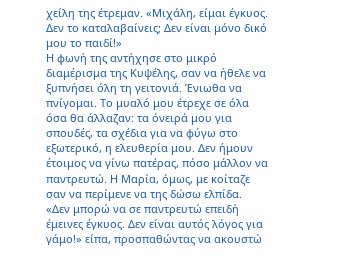χείλη της έτρεμαν. «Μιχάλη, είμαι έγκυος. Δεν το καταλαβαίνεις; Δεν είναι μόνο δικό μου το παιδί!»
Η φωνή της αντήχησε στο μικρό διαμέρισμα της Κυψέλης, σαν να ήθελε να ξυπνήσει όλη τη γειτονιά. Ένιωθα να πνίγομαι. Το μυαλό μου έτρεχε σε όλα όσα θα άλλαζαν: τα όνειρά μου για σπουδές, τα σχέδια για να φύγω στο εξωτερικό, η ελευθερία μου. Δεν ήμουν έτοιμος να γίνω πατέρας, πόσο μάλλον να παντρευτώ. Η Μαρία, όμως, με κοίταζε σαν να περίμενε να της δώσω ελπίδα.
«Δεν μπορώ να σε παντρευτώ επειδή έμεινες έγκυος. Δεν είναι αυτός λόγος για γάμο!» είπα, προσπαθώντας να ακουστώ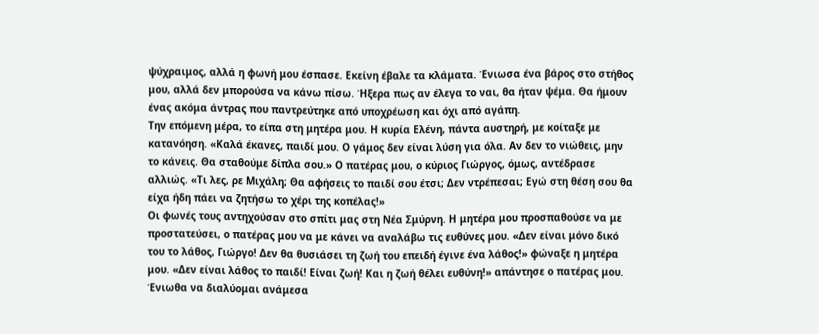ψύχραιμος, αλλά η φωνή μου έσπασε. Εκείνη έβαλε τα κλάματα. Ένιωσα ένα βάρος στο στήθος μου, αλλά δεν μπορούσα να κάνω πίσω. Ήξερα πως αν έλεγα το ναι, θα ήταν ψέμα. Θα ήμουν ένας ακόμα άντρας που παντρεύτηκε από υποχρέωση και όχι από αγάπη.
Την επόμενη μέρα, το είπα στη μητέρα μου. Η κυρία Ελένη, πάντα αυστηρή, με κοίταξε με κατανόηση. «Καλά έκανες, παιδί μου. Ο γάμος δεν είναι λύση για όλα. Αν δεν το νιώθεις, μην το κάνεις. Θα σταθούμε δίπλα σου.» Ο πατέρας μου, ο κύριος Γιώργος, όμως, αντέδρασε αλλιώς. «Τι λες, ρε Μιχάλη; Θα αφήσεις το παιδί σου έτσι; Δεν ντρέπεσαι; Εγώ στη θέση σου θα είχα ήδη πάει να ζητήσω το χέρι της κοπέλας!»
Οι φωνές τους αντηχούσαν στο σπίτι μας στη Νέα Σμύρνη. Η μητέρα μου προσπαθούσε να με προστατεύσει, ο πατέρας μου να με κάνει να αναλάβω τις ευθύνες μου. «Δεν είναι μόνο δικό του το λάθος, Γιώργο! Δεν θα θυσιάσει τη ζωή του επειδή έγινε ένα λάθος!» φώναξε η μητέρα μου. «Δεν είναι λάθος το παιδί! Είναι ζωή! Και η ζωή θέλει ευθύνη!» απάντησε ο πατέρας μου. Ένιωθα να διαλύομαι ανάμεσα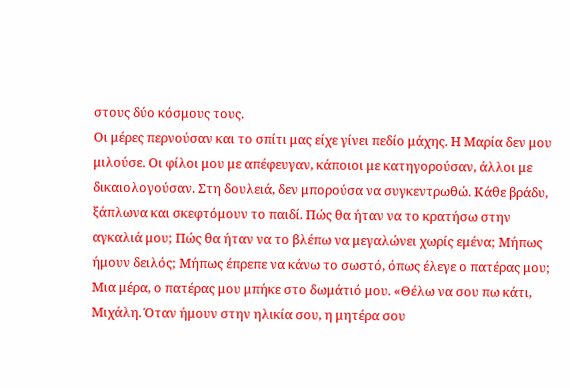στους δύο κόσμους τους.
Οι μέρες περνούσαν και το σπίτι μας είχε γίνει πεδίο μάχης. Η Μαρία δεν μου μιλούσε. Οι φίλοι μου με απέφευγαν, κάποιοι με κατηγορούσαν, άλλοι με δικαιολογούσαν. Στη δουλειά, δεν μπορούσα να συγκεντρωθώ. Κάθε βράδυ, ξάπλωνα και σκεφτόμουν το παιδί. Πώς θα ήταν να το κρατήσω στην αγκαλιά μου; Πώς θα ήταν να το βλέπω να μεγαλώνει χωρίς εμένα; Μήπως ήμουν δειλός; Μήπως έπρεπε να κάνω το σωστό, όπως έλεγε ο πατέρας μου;
Μια μέρα, ο πατέρας μου μπήκε στο δωμάτιό μου. «Θέλω να σου πω κάτι, Μιχάλη. Όταν ήμουν στην ηλικία σου, η μητέρα σου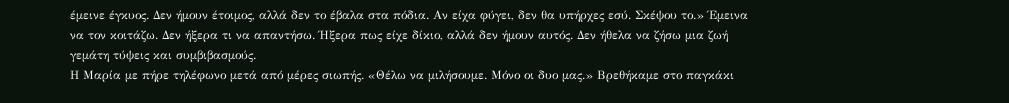έμεινε έγκυος. Δεν ήμουν έτοιμος, αλλά δεν το έβαλα στα πόδια. Αν είχα φύγει, δεν θα υπήρχες εσύ. Σκέψου το.» Έμεινα να τον κοιτάζω. Δεν ήξερα τι να απαντήσω. Ήξερα πως είχε δίκιο, αλλά δεν ήμουν αυτός. Δεν ήθελα να ζήσω μια ζωή γεμάτη τύψεις και συμβιβασμούς.
Η Μαρία με πήρε τηλέφωνο μετά από μέρες σιωπής. «Θέλω να μιλήσουμε. Μόνο οι δυο μας.» Βρεθήκαμε στο παγκάκι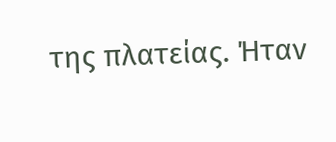της πλατείας. Ήταν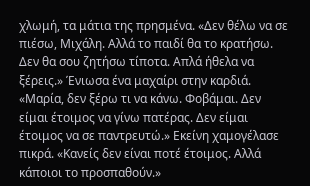χλωμή, τα μάτια της πρησμένα. «Δεν θέλω να σε πιέσω, Μιχάλη. Αλλά το παιδί θα το κρατήσω. Δεν θα σου ζητήσω τίποτα. Απλά ήθελα να ξέρεις.» Ένιωσα ένα μαχαίρι στην καρδιά. «Μαρία, δεν ξέρω τι να κάνω. Φοβάμαι. Δεν είμαι έτοιμος να γίνω πατέρας. Δεν είμαι έτοιμος να σε παντρευτώ.» Εκείνη χαμογέλασε πικρά. «Κανείς δεν είναι ποτέ έτοιμος. Αλλά κάποιοι το προσπαθούν.»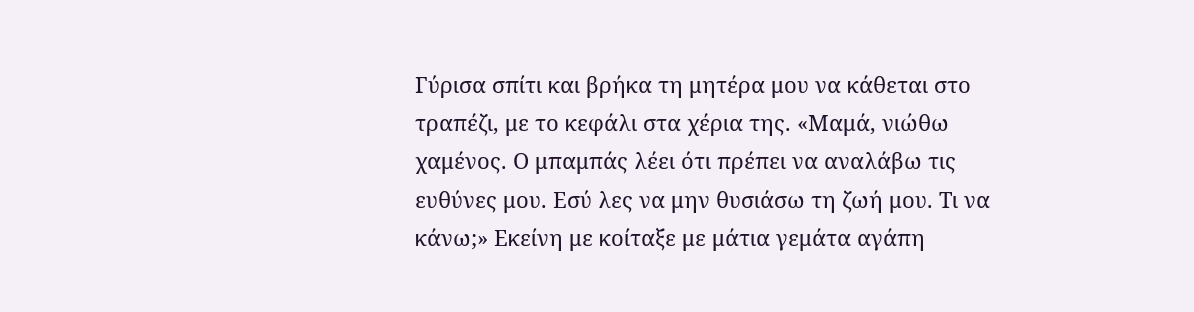Γύρισα σπίτι και βρήκα τη μητέρα μου να κάθεται στο τραπέζι, με το κεφάλι στα χέρια της. «Μαμά, νιώθω χαμένος. Ο μπαμπάς λέει ότι πρέπει να αναλάβω τις ευθύνες μου. Εσύ λες να μην θυσιάσω τη ζωή μου. Τι να κάνω;» Εκείνη με κοίταξε με μάτια γεμάτα αγάπη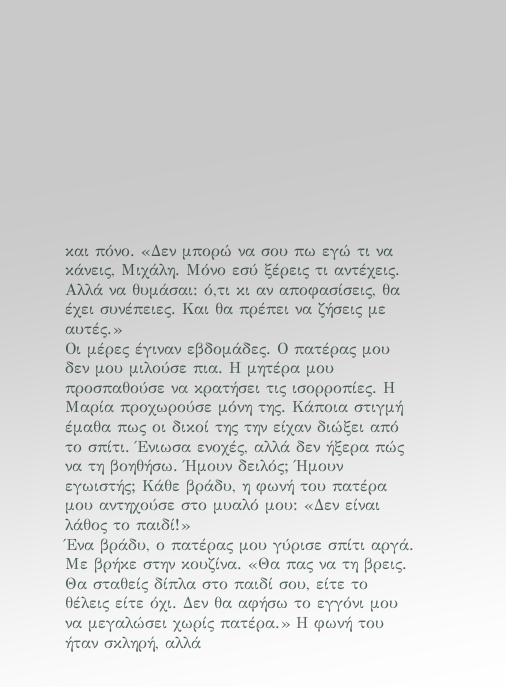και πόνο. «Δεν μπορώ να σου πω εγώ τι να κάνεις, Μιχάλη. Μόνο εσύ ξέρεις τι αντέχεις. Αλλά να θυμάσαι: ό,τι κι αν αποφασίσεις, θα έχει συνέπειες. Και θα πρέπει να ζήσεις με αυτές.»
Οι μέρες έγιναν εβδομάδες. Ο πατέρας μου δεν μου μιλούσε πια. Η μητέρα μου προσπαθούσε να κρατήσει τις ισορροπίες. Η Μαρία προχωρούσε μόνη της. Κάποια στιγμή έμαθα πως οι δικοί της την είχαν διώξει από το σπίτι. Ένιωσα ενοχές, αλλά δεν ήξερα πώς να τη βοηθήσω. Ήμουν δειλός; Ήμουν εγωιστής; Κάθε βράδυ, η φωνή του πατέρα μου αντηχούσε στο μυαλό μου: «Δεν είναι λάθος το παιδί!»
Ένα βράδυ, ο πατέρας μου γύρισε σπίτι αργά. Με βρήκε στην κουζίνα. «Θα πας να τη βρεις. Θα σταθείς δίπλα στο παιδί σου, είτε το θέλεις είτε όχι. Δεν θα αφήσω το εγγόνι μου να μεγαλώσει χωρίς πατέρα.» Η φωνή του ήταν σκληρή, αλλά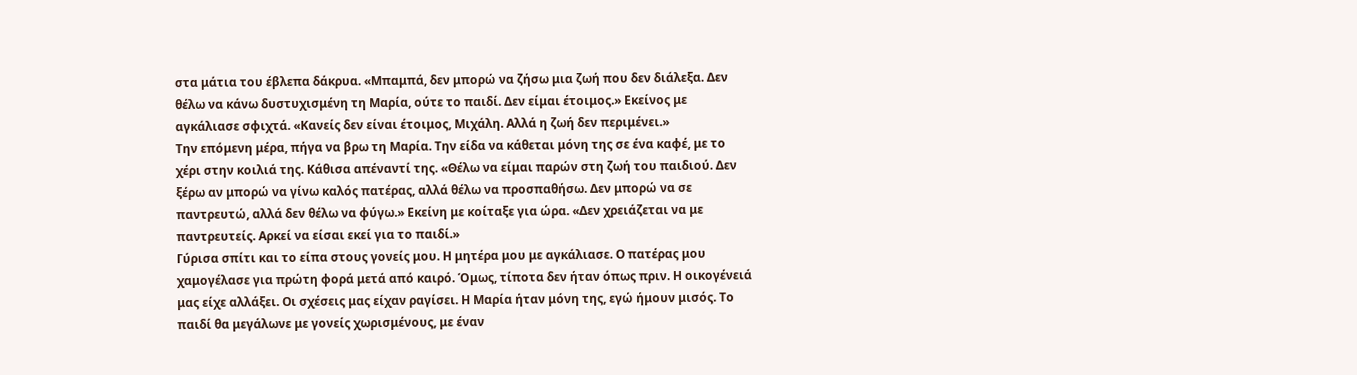στα μάτια του έβλεπα δάκρυα. «Μπαμπά, δεν μπορώ να ζήσω μια ζωή που δεν διάλεξα. Δεν θέλω να κάνω δυστυχισμένη τη Μαρία, ούτε το παιδί. Δεν είμαι έτοιμος.» Εκείνος με αγκάλιασε σφιχτά. «Κανείς δεν είναι έτοιμος, Μιχάλη. Αλλά η ζωή δεν περιμένει.»
Την επόμενη μέρα, πήγα να βρω τη Μαρία. Την είδα να κάθεται μόνη της σε ένα καφέ, με το χέρι στην κοιλιά της. Κάθισα απέναντί της. «Θέλω να είμαι παρών στη ζωή του παιδιού. Δεν ξέρω αν μπορώ να γίνω καλός πατέρας, αλλά θέλω να προσπαθήσω. Δεν μπορώ να σε παντρευτώ, αλλά δεν θέλω να φύγω.» Εκείνη με κοίταξε για ώρα. «Δεν χρειάζεται να με παντρευτείς. Αρκεί να είσαι εκεί για το παιδί.»
Γύρισα σπίτι και το είπα στους γονείς μου. Η μητέρα μου με αγκάλιασε. Ο πατέρας μου χαμογέλασε για πρώτη φορά μετά από καιρό. Όμως, τίποτα δεν ήταν όπως πριν. Η οικογένειά μας είχε αλλάξει. Οι σχέσεις μας είχαν ραγίσει. Η Μαρία ήταν μόνη της, εγώ ήμουν μισός. Το παιδί θα μεγάλωνε με γονείς χωρισμένους, με έναν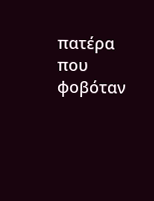πατέρα που φοβόταν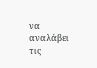να αναλάβει τις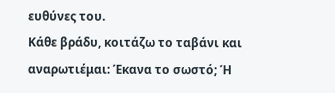ευθύνες του.
Κάθε βράδυ, κοιτάζω το ταβάνι και αναρωτιέμαι: Έκανα το σωστό; Ή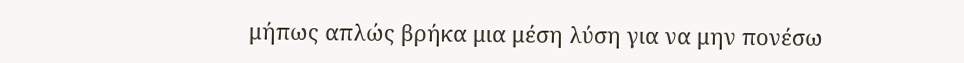μήπως απλώς βρήκα μια μέση λύση για να μην πονέσω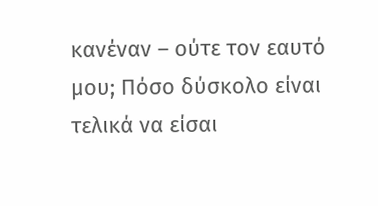κανέναν – ούτε τον εαυτό μου; Πόσο δύσκολο είναι τελικά να είσαι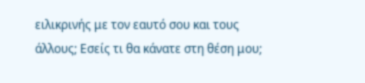ειλικρινής με τον εαυτό σου και τους άλλους; Εσείς τι θα κάνατε στη θέση μου;